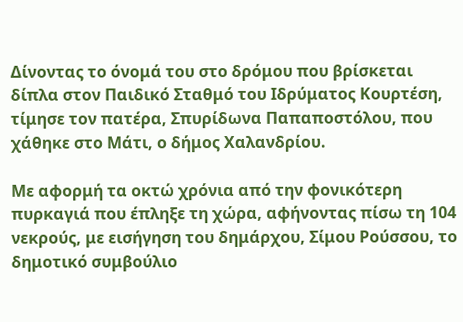Δίνοντας το όνομά του στο δρόμου που βρίσκεται δίπλα στον Παιδικό Σταθμό του Ιδρύματος Κουρτέση, τίμησε τον πατέρα, Σπυρίδωνα Παπαποστόλου, που χάθηκε στο Μάτι, ο δήμος Χαλανδρίου.

Με αφορμή τα οκτώ χρόνια από την φονικότερη πυρκαγιά που έπληξε τη χώρα, αφήνοντας πίσω τη 104 νεκρούς, με εισήγηση του δημάρχου, Σίμου Ρούσσου, το δημοτικό συμβούλιο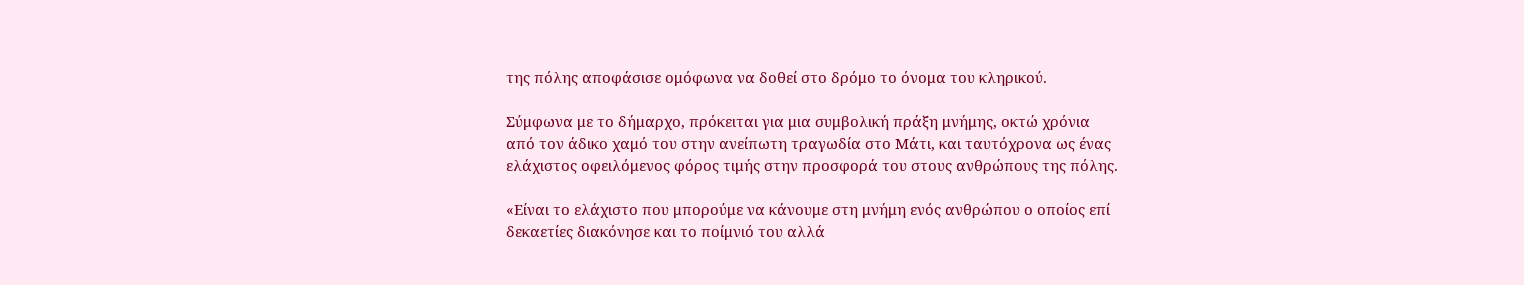της πόλης αποφάσισε ομόφωνα να δοθεί στο δρόμο το όνομα του κληρικού.

Σύμφωνα με το δήμαρχο, πρόκειται για μια συμβολική πράξη μνήμης, οκτώ χρόνια από τον άδικο χαμό του στην ανείπωτη τραγωδία στο Μάτι, και ταυτόχρονα ως ένας ελάχιστος οφειλόμενος φόρος τιμής στην προσφορά του στους ανθρώπους της πόλης.

«Είναι το ελάχιστο που μπορούμε να κάνουμε στη μνήμη ενός ανθρώπου ο οποίος επί δεκαετίες διακόνησε και το ποίμνιό του αλλά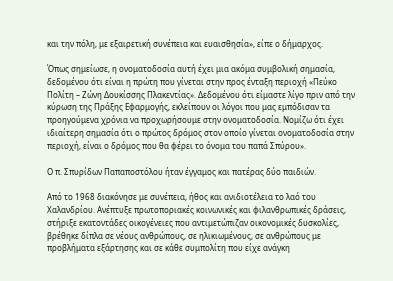και την πόλη, με εξαιρετική συνέπεια και ευαισθησία», είπε ο δήμαρχος.

Όπως σημείωσε, η ονοματοδοσία αυτή έχει μια ακόμα συμβολική σημασία, δεδομένου ότι είναι η πρώτη που γίνεται στην προς ένταξη περιοχή «Πεύκο Πολίτη – Ζώνη Δουκίσσης Πλακεντίας». Δεδομένου ότι είμαστε λίγο πριν από την κύρωση της Πράξης Εφαρμογής, εκλείπουν οι λόγοι που μας εμπόδισαν τα προηγούμενα χρόνια να προχωρήσουμε στην ονοματοδοσία. Νομίζω ότι έχει ιδιαίτερη σημασία ότι ο πρώτος δρόμος στον οποίο γίνεται ονοματοδοσία στην περιοχή, είναι ο δρόμος που θα φέρει το όνομα του παπά Σπύρου».

Ο π. Σπυρίδων Παπαποστόλου ήταν έγγαμος και πατέρας δύο παιδιών.

Από το 1968 διακόνησε με συνέπεια, ήθος και ανιδιοτέλεια το λαό του Χαλανδρίου. Ανέπτυξε πρωτοποριακές κοινωνικές και φιλανθρωπικές δράσεις, στήριξε εκατοντάδες οικογένειες που αντιμετώπιζαν οικονομικές δυσκολίες, βρέθηκε δίπλα σε νέους ανθρώπους, σε ηλικιωμένους, σε ανθρώπους με προβλήματα εξάρτησης και σε κάθε συμπολίτη που είχε ανάγκη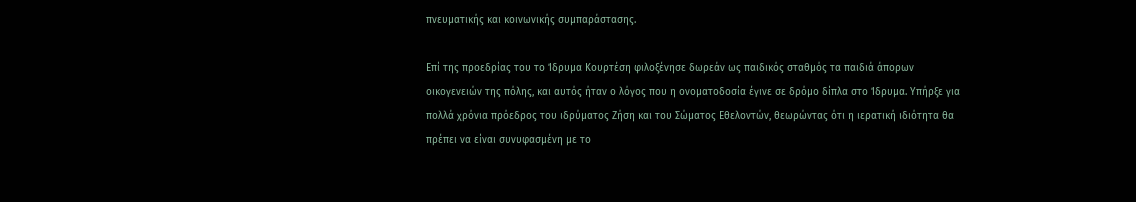πνευματικής και κοινωνικής συμπαράστασης.

Επί της προεδρίας του το Ίδρυμα Κουρτέση φιλοξένησε δωρεάν ως παιδικός σταθμός τα παιδιά άπορων οικογενειών της πόλης, και αυτός ήταν ο λόγος που η ονοματοδοσία έγινε σε δρόμο δίπλα στο Ίδρυμα. Υπήρξε για πολλά χρόνια πρόεδρος του ιδρύματος Ζήση και του Σώματος Εθελοντών, θεωρώντας ότι η ιερατική ιδιότητα θα πρέπει να είναι συνυφασμένη με το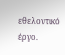εθελοντικό έργο.